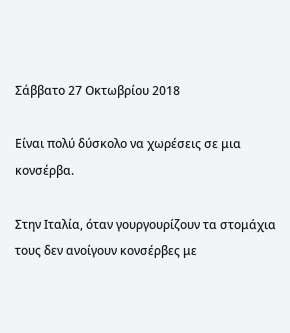Σάββατο 27 Οκτωβρίου 2018

Είναι πολύ δύσκολο να χωρέσεις σε μια κονσέρβα.

Στην Ιταλία, όταν γουργουρίζουν τα στομάχια τους δεν ανοίγουν κονσέρβες με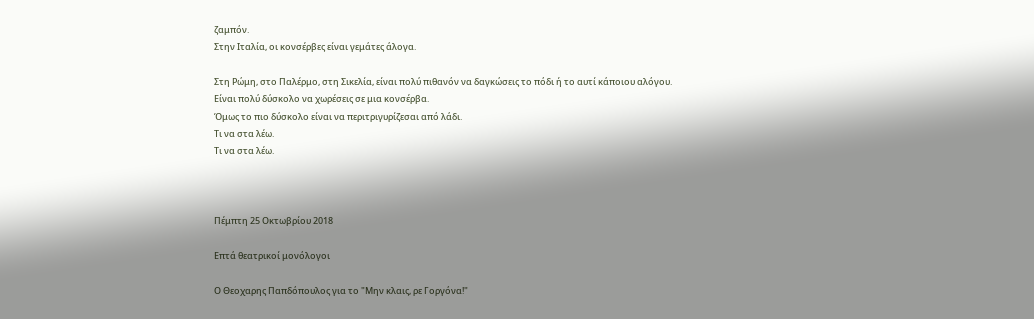ζαμπόν.
Στην Ιταλία, οι κονσέρβες είναι γεμάτες άλογα.

Στη Ρώμη, στο Παλέρμο, στη Σικελία, είναι πολύ πιθανόν να δαγκώσεις το πόδι ή το αυτί κάποιου αλόγου.
Είναι πολύ δύσκολο να χωρέσεις σε μια κονσέρβα.
Όμως το πιο δύσκολο είναι να περιτριγυρίζεσαι από λάδι.
Τι να στα λέω.
Τι να στα λέω.



Πέμπτη 25 Οκτωβρίου 2018

Επτά θεατρικοί μονόλογοι

Ο Θεοχαρης Παπδόπουλος για το "Μην κλαις, ρε Γοργόνα!"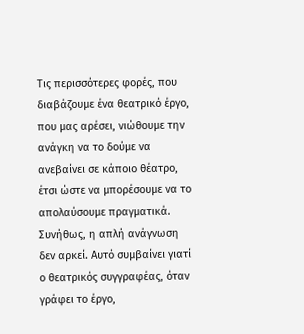Τις περισσότερες φορές, που διαβάζουμε ένα θεατρικό έργο, που μας αρέσει, νιώθουμε την ανάγκη να το δούμε να ανεβαίνει σε κάποιο θέατρο, έτσι ώστε να μπορέσουμε να το απολαύσουμε πραγματικά. Συνήθως, η απλή ανάγνωση δεν αρκεί. Αυτό συμβαίνει γιατί ο θεατρικός συγγραφέας, όταν γράφει το έργο,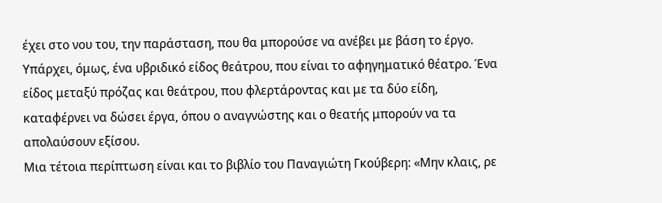έχει στο νου του, την παράσταση, που θα μπορούσε να ανέβει με βάση το έργο.
Υπάρχει, όμως, ένα υβριδικό είδος θεάτρου, που είναι το αφηγηματικό θέατρο. Ένα είδος μεταξύ πρόζας και θεάτρου, που φλερτάροντας και με τα δύο είδη, καταφέρνει να δώσει έργα, όπου ο αναγνώστης και ο θεατής μπορούν να τα απολαύσουν εξίσου.
Μια τέτοια περίπτωση είναι και το βιβλίο του Παναγιώτη Γκούβερη: «Μην κλαις, ρε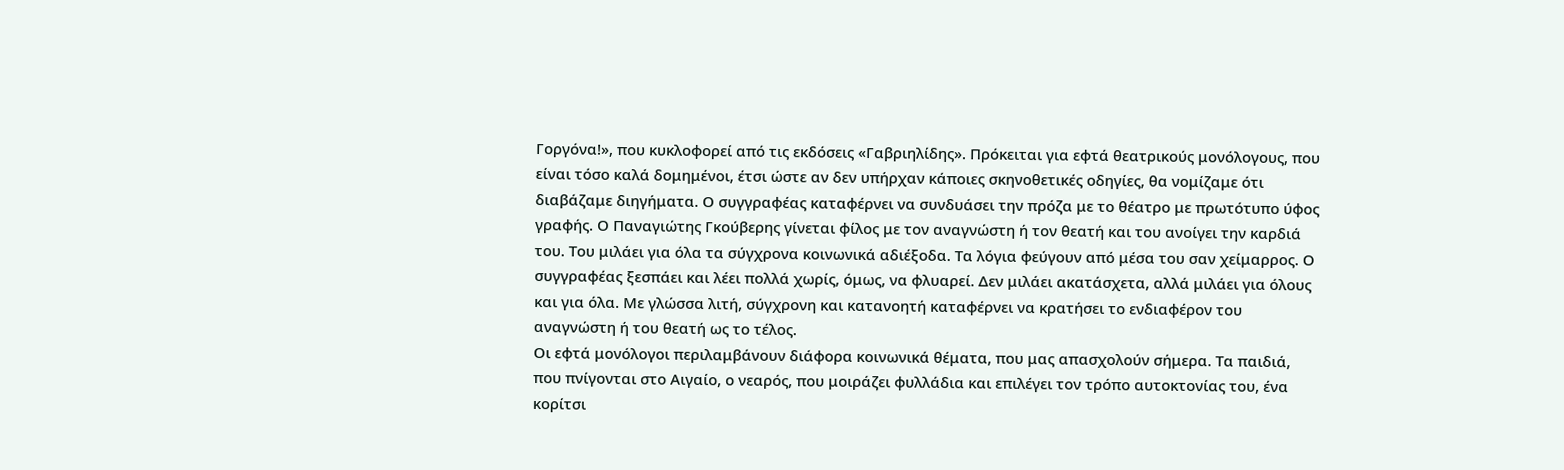Γοργόνα!», που κυκλοφορεί από τις εκδόσεις «Γαβριηλίδης». Πρόκειται για εφτά θεατρικούς μονόλογους, που είναι τόσο καλά δομημένοι, έτσι ώστε αν δεν υπήρχαν κάποιες σκηνοθετικές οδηγίες, θα νομίζαμε ότι διαβάζαμε διηγήματα. Ο συγγραφέας καταφέρνει να συνδυάσει την πρόζα με το θέατρο με πρωτότυπο ύφος γραφής. Ο Παναγιώτης Γκούβερης γίνεται φίλος με τον αναγνώστη ή τον θεατή και του ανοίγει την καρδιά του. Του μιλάει για όλα τα σύγχρονα κοινωνικά αδιέξοδα. Τα λόγια φεύγουν από μέσα του σαν χείμαρρος. Ο συγγραφέας ξεσπάει και λέει πολλά χωρίς, όμως, να φλυαρεί. Δεν μιλάει ακατάσχετα, αλλά μιλάει για όλους και για όλα. Με γλώσσα λιτή, σύγχρονη και κατανοητή καταφέρνει να κρατήσει το ενδιαφέρον του αναγνώστη ή του θεατή ως το τέλος.
Οι εφτά μονόλογοι περιλαμβάνουν διάφορα κοινωνικά θέματα, που μας απασχολούν σήμερα. Τα παιδιά, που πνίγονται στο Αιγαίο, ο νεαρός, που μοιράζει φυλλάδια και επιλέγει τον τρόπο αυτοκτονίας του, ένα κορίτσι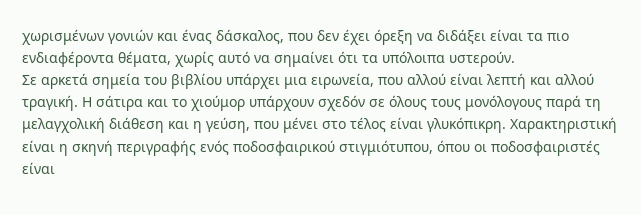χωρισμένων γονιών και ένας δάσκαλος, που δεν έχει όρεξη να διδάξει είναι τα πιο ενδιαφέροντα θέματα, χωρίς αυτό να σημαίνει ότι τα υπόλοιπα υστερούν.
Σε αρκετά σημεία του βιβλίου υπάρχει μια ειρωνεία, που αλλού είναι λεπτή και αλλού τραγική. Η σάτιρα και το χιούμορ υπάρχουν σχεδόν σε όλους τους μονόλογους παρά τη μελαγχολική διάθεση και η γεύση, που μένει στο τέλος είναι γλυκόπικρη. Χαρακτηριστική είναι η σκηνή περιγραφής ενός ποδοσφαιρικού στιγμιότυπου, όπου οι ποδοσφαιριστές είναι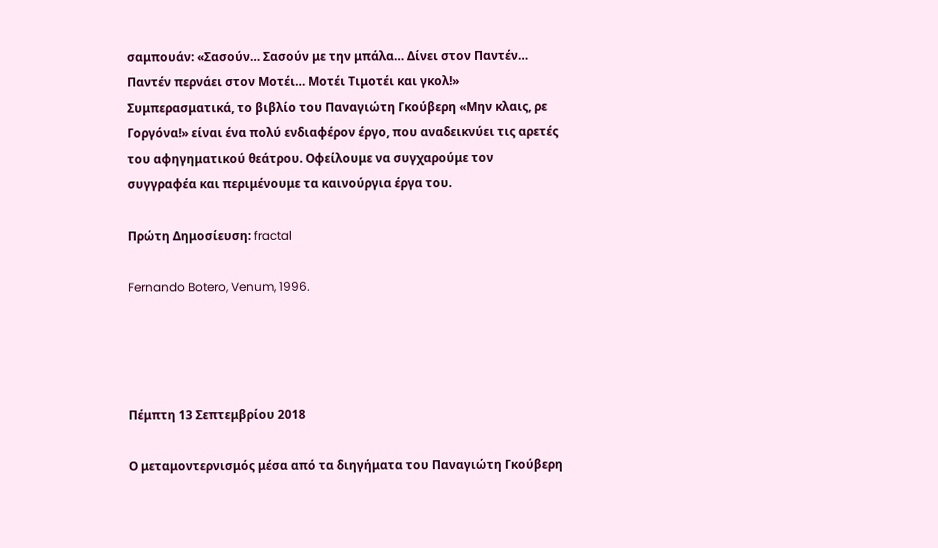σαμπουάν: «Σασούν… Σασούν με την μπάλα… Δίνει στον Παντέν… Παντέν περνάει στον Μοτέι… Μοτέι Τιμοτέι και γκολ!»
Συμπερασματικά, το βιβλίο του Παναγιώτη Γκούβερη «Μην κλαις, ρε Γοργόνα!» είναι ένα πολύ ενδιαφέρον έργο, που αναδεικνύει τις αρετές του αφηγηματικού θεάτρου. Οφείλουμε να συγχαρούμε τον συγγραφέα και περιμένουμε τα καινούργια έργα του.

Πρώτη Δημοσίευση: fractal

Fernando Botero, Venum, 1996.




Πέμπτη 13 Σεπτεμβρίου 2018

Ο μεταμοντερνισμός μέσα από τα διηγήματα του Παναγιώτη Γκούβερη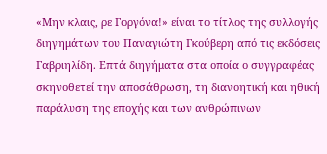«Μην κλαις, ρε Γοργόνα!» είναι το τίτλος της συλλογής διηγημάτων του Παναγιώτη Γκούβερη από τις εκδόσεις Γαβριηλίδη. Επτά διηγήματα στα οποία ο συγγραφέας σκηνοθετεί την αποσάθρωση, τη διανοητική και ηθική παράλυση της εποχής και των ανθρώπινων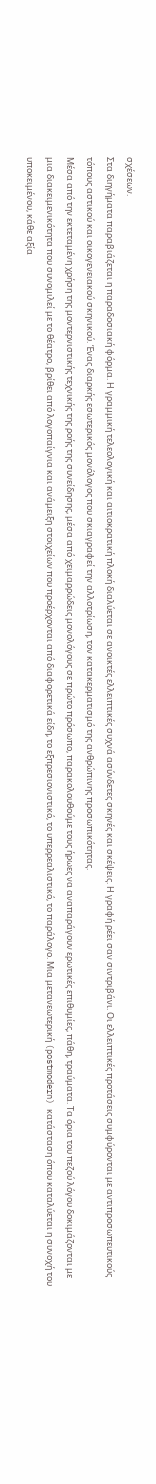σχέσεων.
Στα διηγήματα παραβιάζεται η παραδοσιακή φόρμα. Η γραμμική τελεολογική και αιτιοκρατική πλοκή διαλύεται σε ανοικτές ελλειπτικές συχνά ασύνδετες σκηνές και σκέψεις. Η γραφή ρέει σαν σιντριβάνι. Οι ελλειπτικές προτάσεις συμφύρονται με αντιπροσωπευτικούς τόπους αστικού και οικογενειακού σκηνικού. Ένας διαρκής εσωτερικός μονόλογος που σκιαγραφεί την αλλοτρίωση, τον κατακερματισμό της ανθρώπινης προσωπικότητας.
Μέσα από την εκτεταμένη χρήση της μοντερνιστικής τεχνικής της ροής της συνείδησης, μέσα από χειμαρρώδεις μονολόγους σε πρώτο πρόσωπο, παρακολουθούμε τους ήρωες να αναπαράγουν ερωτικές επιθυμίες, πάθη, τραύματα. Τα όρια του πεζού λόγου δοκιμάζονται με μια διακειμενικότητα που συνομιλεί με το θέατρο, βρίθει από λογοπαίγνια και ανάμειξη στοιχείων που προέρχονται από διαφορετικά είδη, το εξπρεσιονιστικό, το υπερρεαλιστικό, το παράλογο. Μια μετανεωτερική (postmodern) κατάσταση όπου καταλύεται η συνοχή του υποκειμένου, κάθε αξία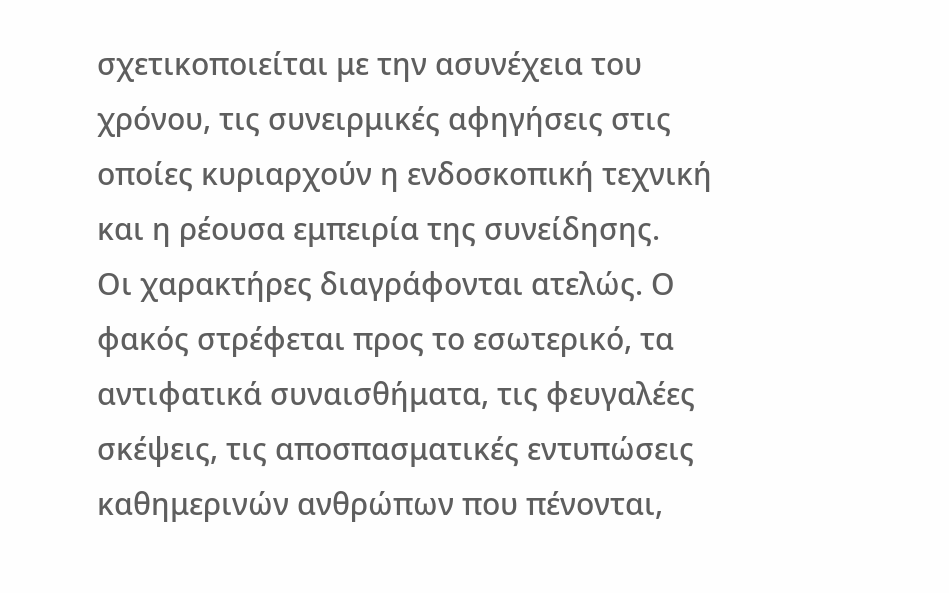σχετικοποιείται με την ασυνέχεια του χρόνου, τις συνειρμικές αφηγήσεις στις οποίες κυριαρχούν η ενδοσκοπική τεχνική και η ρέουσα εμπειρία της συνείδησης.
Οι χαρακτήρες διαγράφονται ατελώς. Ο φακός στρέφεται προς το εσωτερικό, τα αντιφατικά συναισθήματα, τις φευγαλέες σκέψεις, τις αποσπασματικές εντυπώσεις καθημερινών ανθρώπων που πένονται,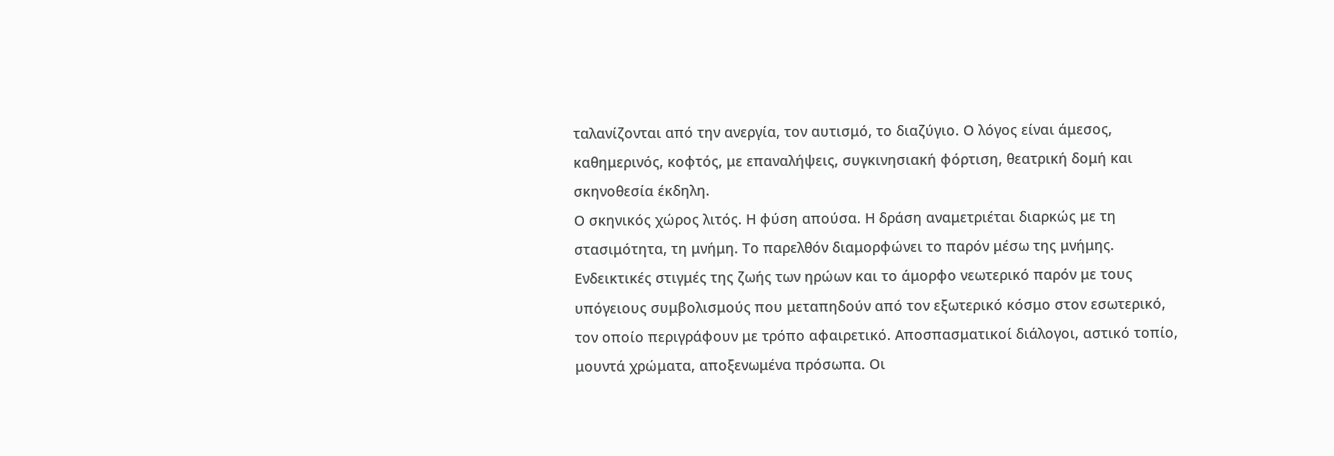ταλανίζονται από την ανεργία, τον αυτισμό, το διαζύγιο. Ο λόγος είναι άμεσος, καθημερινός, κοφτός, με επαναλήψεις, συγκινησιακή φόρτιση, θεατρική δομή και σκηνοθεσία έκδηλη.
Ο σκηνικός χώρος λιτός. Η φύση απούσα. Η δράση αναμετριέται διαρκώς με τη στασιμότητα, τη μνήμη. Το παρελθόν διαμορφώνει το παρόν μέσω της μνήμης. Ενδεικτικές στιγμές της ζωής των ηρώων και το άμορφο νεωτερικό παρόν με τους υπόγειους συμβολισμούς που μεταπηδούν από τον εξωτερικό κόσμο στον εσωτερικό, τον οποίο περιγράφουν με τρόπο αφαιρετικό. Αποσπασματικοί διάλογοι, αστικό τοπίο, μουντά χρώματα, αποξενωμένα πρόσωπα. Οι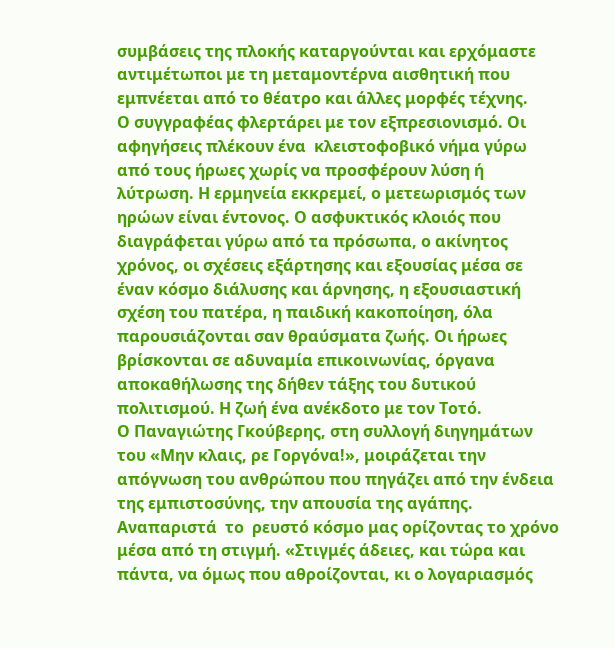συμβάσεις της πλοκής καταργούνται και ερχόμαστε αντιμέτωποι με τη μεταμοντέρνα αισθητική που εμπνέεται από το θέατρο και άλλες μορφές τέχνης.
Ο συγγραφέας φλερτάρει με τον εξπρεσιονισμό. Οι αφηγήσεις πλέκουν ένα  κλειστοφοβικό νήμα γύρω από τους ήρωες χωρίς να προσφέρουν λύση ή λύτρωση. Η ερμηνεία εκκρεμεί, ο μετεωρισμός των ηρώων είναι έντονος. Ο ασφυκτικός κλοιός που διαγράφεται γύρω από τα πρόσωπα, ο ακίνητος χρόνος, οι σχέσεις εξάρτησης και εξουσίας μέσα σε έναν κόσμο διάλυσης και άρνησης, η εξουσιαστική σχέση του πατέρα, η παιδική κακοποίηση, όλα παρουσιάζονται σαν θραύσματα ζωής. Οι ήρωες βρίσκονται σε αδυναμία επικοινωνίας, όργανα αποκαθήλωσης της δήθεν τάξης του δυτικού πολιτισμού. Η ζωή ένα ανέκδοτο με τον Τοτό.
Ο Παναγιώτης Γκούβερης, στη συλλογή διηγημάτων του «Μην κλαις, ρε Γοργόνα!», μοιράζεται την απόγνωση του ανθρώπου που πηγάζει από την ένδεια της εμπιστοσύνης, την απουσία της αγάπης. Αναπαριστά  το  ρευστό κόσμο μας ορίζοντας το χρόνο μέσα από τη στιγμή. «Στιγμές άδειες, και τώρα και πάντα, να όμως που αθροίζονται, κι ο λογαριασμός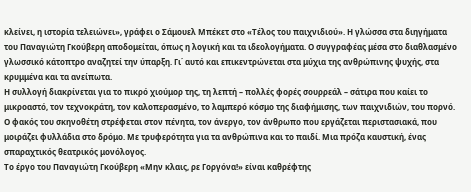κλείνει, η ιστορία τελειώνει», γράφει ο Σάμουελ Μπέκετ στο «Τέλος του παιχνιδιού». Η γλώσσα στα διηγήματα του Παναγιώτη Γκούβερη αποδομείται, όπως η λογική και τα ιδεολογήματα. Ο συγγραφέας μέσα στο διαθλασμένο γλωσσικό κάτοπτρο αναζητεί την ύπαρξη. Γι΄ αυτό και επικεντρώνεται στα μύχια της ανθρώπινης ψυχής, στα κρυμμένα και τα ανείπωτα.
Η συλλογή διακρίνεται για το πικρό χιούμορ της, τη λεπτή – πολλές φορές σουρρεάλ – σάτιρα που καίει το μικροαστό, τον τεχνοκράτη, τον καλοπερασμένο, το λαμπερό κόσμο της διαφήμισης, των παιχνιδιών, του πορνό. Ο φακός του σκηνοθέτη στρέφεται στον πένητα, τον άνεργο, τον άνθρωπο που εργάζεται περιστασιακά, που μοιράζει φυλλάδια στο δρόμο. Με τρυφερότητα για τα ανθρώπινα και το παιδί. Μια πρόζα καυστική, ένας σπαραχτικός θεατρικός μονόλογος.
Το έργο του Παναγιώτη Γκούβερη «Μην κλαις, ρε Γοργόνα!» είναι καθρέφτης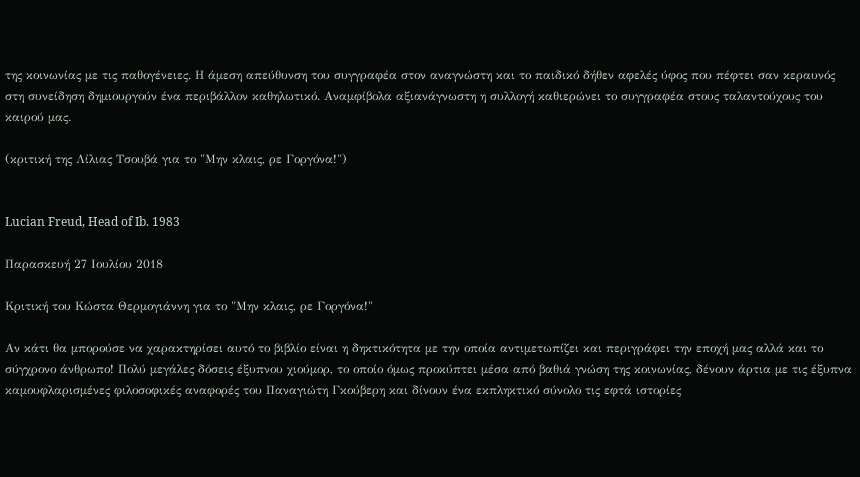της κοινωνίας με τις παθογένειες. Η άμεση απεύθυνση του συγγραφέα στον αναγνώστη και το παιδικό δήθεν αφελές ύφος που πέφτει σαν κεραυνός στη συνείδηση δημιουργούν ένα περιβάλλον καθηλωτικό. Αναμφίβολα αξιανάγνωστη η συλλογή καθιερώνει το συγγραφέα στους ταλαντούχους του καιρού μας.

(κριτική της Λίλιας Τσουβά για το "Μην κλαις, ρε Γοργόνα!")


Lucian Freud, Head of Ib. 1983

Παρασκευή 27 Ιουλίου 2018

Κριτική του Κώστα Θερμογιάννη για το "Μην κλαις, ρε Γοργόνα!"

Αν κάτι θα μπορούσε να χαρακτηρίσει αυτό το βιβλίο είναι η δηκτικότητα με την οποία αντιμετωπίζει και περιγράφει την εποχή μας αλλά και το σύγχρονο άνθρωπο! Πολύ μεγάλες δόσεις έξυπνου χιούμορ, το οποίο όμως προκύπτει μέσα από βαθιά γνώση της κοινωνίας, δένουν άρτια με τις έξυπνα καμουφλαρισμένες φιλοσοφικές αναφορές του Παναγιώτη Γκούβερη και δίνουν ένα εκπληκτικό σύνολο τις εφτά ιστορίες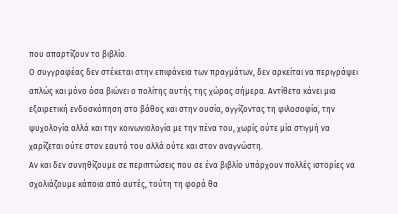που απαρτίζουν το βιβλίο.
Ο συγγραφέας δεν στέκεται στην επιφάνεια των πραγμάτων, δεν αρκείται να περιγράψει απλώς και μόνο όσα βιώνει ο πολίτης αυτής της χώρας σήμερα. Αντίθετα κάνει μια εξαιρετική ενδοσκόπηση στο βάθος και στην ουσία, αγγίζοντας τη φιλοσοφία, την ψυχολογία αλλά και την κοινωνιολογία με την πένα του, χωρίς ούτε μία στιγμή να χαρίζεται ούτε στον εαυτό του αλλά ούτε και στον αναγνώστη.
Αν και δεν συνηθίζουμε σε περιπτώσεις που σε ένα βιβλίο υπάρχουν πολλές ιστορίες να σχολιάζουμε κάποια από αυτές, τούτη τη φορά θα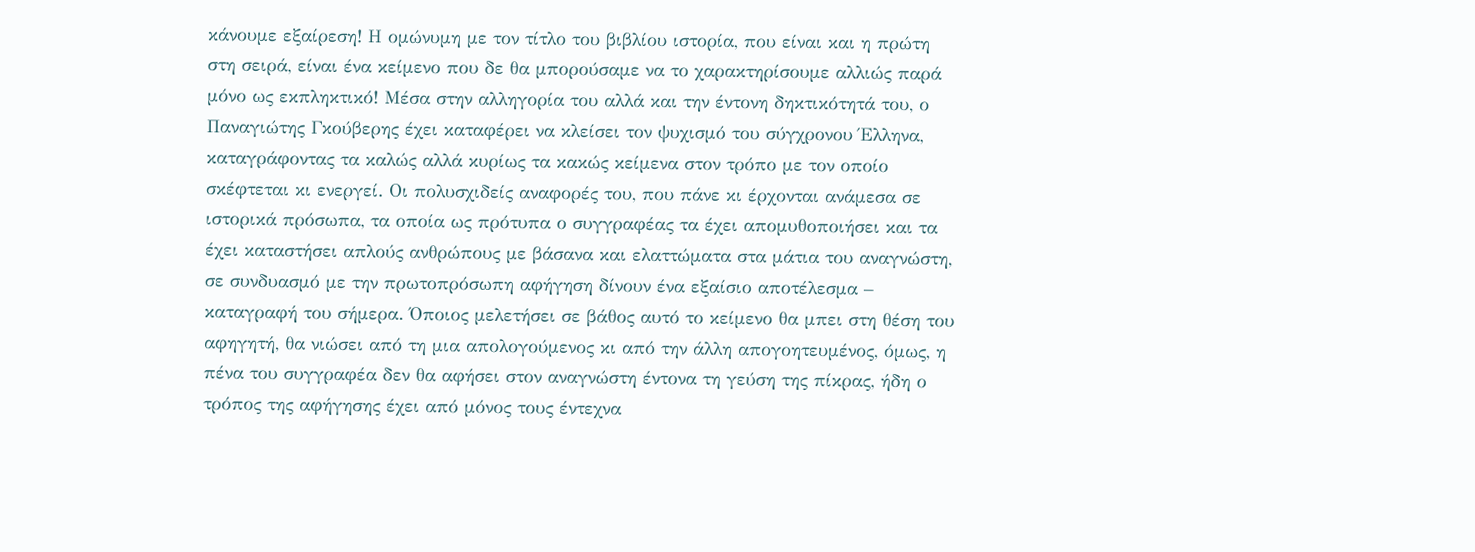κάνουμε εξαίρεση! Η ομώνυμη με τον τίτλο του βιβλίου ιστορία, που είναι και η πρώτη στη σειρά, είναι ένα κείμενο που δε θα μπορούσαμε να το χαρακτηρίσουμε αλλιώς παρά μόνο ως εκπληκτικό! Μέσα στην αλληγορία του αλλά και την έντονη δηκτικότητά του, ο Παναγιώτης Γκούβερης έχει καταφέρει να κλείσει τον ψυχισμό του σύγχρονου Έλληνα, καταγράφοντας τα καλώς αλλά κυρίως τα κακώς κείμενα στον τρόπο με τον οποίο σκέφτεται κι ενεργεί. Οι πολυσχιδείς αναφορές του, που πάνε κι έρχονται ανάμεσα σε ιστορικά πρόσωπα, τα οποία ως πρότυπα ο συγγραφέας τα έχει απομυθοποιήσει και τα έχει καταστήσει απλούς ανθρώπους με βάσανα και ελαττώματα στα μάτια του αναγνώστη, σε συνδυασμό με την πρωτοπρόσωπη αφήγηση δίνουν ένα εξαίσιο αποτέλεσμα – καταγραφή του σήμερα. Όποιος μελετήσει σε βάθος αυτό το κείμενο θα μπει στη θέση του αφηγητή, θα νιώσει από τη μια απολογούμενος κι από την άλλη απογοητευμένος, όμως, η πένα του συγγραφέα δεν θα αφήσει στον αναγνώστη έντονα τη γεύση της πίκρας, ήδη ο τρόπος της αφήγησης έχει από μόνος τους έντεχνα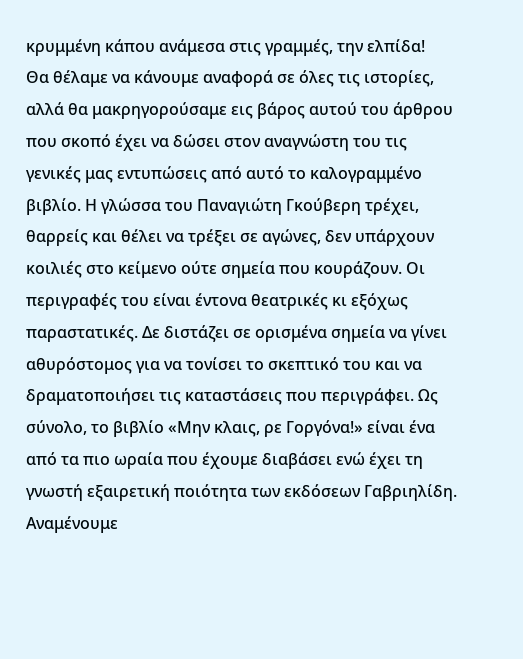κρυμμένη κάπου ανάμεσα στις γραμμές, την ελπίδα!
Θα θέλαμε να κάνουμε αναφορά σε όλες τις ιστορίες, αλλά θα μακρηγορούσαμε εις βάρος αυτού του άρθρου που σκοπό έχει να δώσει στον αναγνώστη του τις γενικές μας εντυπώσεις από αυτό το καλογραμμένο βιβλίο. Η γλώσσα του Παναγιώτη Γκούβερη τρέχει, θαρρείς και θέλει να τρέξει σε αγώνες, δεν υπάρχουν κοιλιές στο κείμενο ούτε σημεία που κουράζουν. Οι περιγραφές του είναι έντονα θεατρικές κι εξόχως παραστατικές. Δε διστάζει σε ορισμένα σημεία να γίνει αθυρόστομος για να τονίσει το σκεπτικό του και να δραματοποιήσει τις καταστάσεις που περιγράφει. Ως σύνολο, το βιβλίο «Μην κλαις, ρε Γοργόνα!» είναι ένα από τα πιο ωραία που έχουμε διαβάσει ενώ έχει τη γνωστή εξαιρετική ποιότητα των εκδόσεων Γαβριηλίδη. Αναμένουμε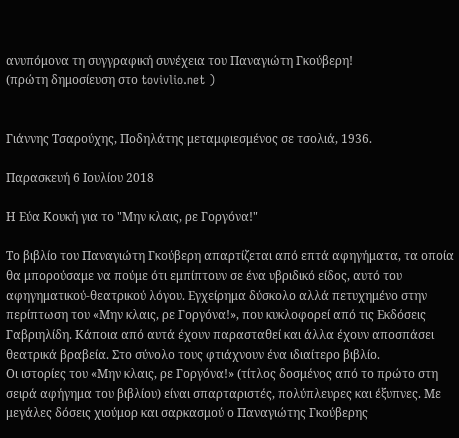ανυπόμονα τη συγγραφική συνέχεια του Παναγιώτη Γκούβερη!
(πρώτη δημοσίευση στο tovivlio.net )


Γιάννης Τσαρούχης, Ποδηλάτης μεταμφιεσμένος σε τσολιά, 1936.

Παρασκευή 6 Ιουλίου 2018

Η Εύα Κουκή για το "Μην κλαις, ρε Γοργόνα!"

Το βιβλίο του Παναγιώτη Γκούβερη απαρτίζεται από επτά αφηγήματα, τα οποία θα μπορούσαμε να πούμε ότι εμπίπτουν σε ένα υβριδικό είδος, αυτό του αφηγηματικού-θεατρικού λόγου. Εγχείρημα δύσκολο αλλά πετυχημένο στην περίπτωση του «Μην κλαις, ρε Γοργόνα!», που κυκλοφορεί από τις Εκδόσεις Γαβριηλίδη. Κάποια από αυτά έχουν παρασταθεί και άλλα έχουν αποσπάσει θεατρικά βραβεία. Στο σύνολο τους φτιάχνουν ένα ιδιαίτερο βιβλίο.
Οι ιστορίες του «Μην κλαις, ρε Γοργόνα!» (τίτλος δοσμένος από το πρώτο στη σειρά αφήγημα του βιβλίου) είναι σπαρταριστές, πολύπλευρες και έξυπνες. Με μεγάλες δόσεις χιούμορ και σαρκασμού ο Παναγιώτης Γκούβερης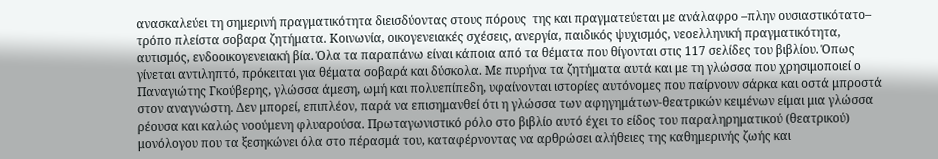ανασκαλεύει τη σημερινή πραγματικότητα διεισδύοντας στους πόρους  της και πραγματεύεται με ανάλαφρο –πλην ουσιαστικότατο– τρόπο πλείστα σοβαρα ζητήματα. Κοινωνία, οικογενειακές σχέσεις, ανεργία, παιδικός ψυχισμός, νεοελληνική πραγματικότητα, αυτισμός, ενδοοικογενειακή βία. Όλα τα παραπάνω είναι κάποια από τα θέματα που θίγονται στις 117 σελίδες του βιβλίου. Όπως γίνεται αντιληπτό, πρόκειται για θέματα σοβαρά και δύσκολα. Με πυρήνα τα ζητήματα αυτά και με τη γλώσσα που χρησιμοποιεί ο Παναγιώτης Γκούβερης, γλώσσα άμεση, ωμή και πολυεπίπεδη, υφαίνονται ιστορίες αυτόνομες που παίρνουν σάρκα και οστά μπροστά στον αναγνώστη. Δεν μπορεί, επιπλέον, παρά να επισημανθεί ότι η γλώσσα των αφηγημάτων-θεατρικών κειμένων είμαι μια γλώσσα ρέουσα και καλώς νοούμενη φλυαρούσα. Πρωταγωνιστικό ρόλο στο βιβλίο αυτό έχει το είδος του παραληρηματικού (θεατρικού) μονόλογου που τα ξεσηκώνει όλα στο πέρασμά του, καταφέρνοντας να αρθρώσει αλήθειες της καθημερινής ζωής και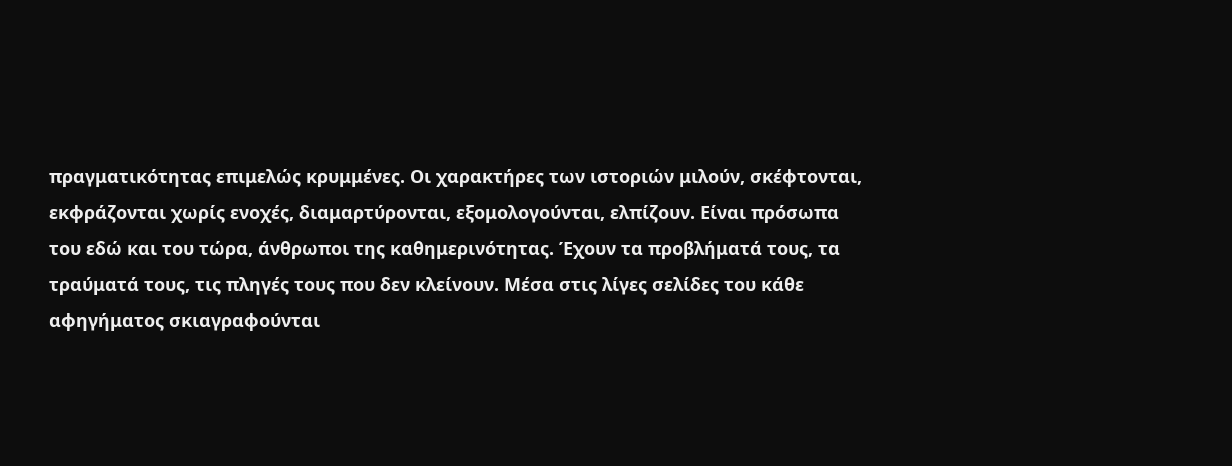πραγματικότητας επιμελώς κρυμμένες. Οι χαρακτήρες των ιστοριών μιλούν, σκέφτονται, εκφράζονται χωρίς ενοχές, διαμαρτύρονται, εξομολογούνται, ελπίζουν. Είναι πρόσωπα του εδώ και του τώρα, άνθρωποι της καθημερινότητας. Έχουν τα προβλήματά τους, τα τραύματά τους, τις πληγές τους που δεν κλείνουν. Μέσα στις λίγες σελίδες του κάθε αφηγήματος σκιαγραφούνται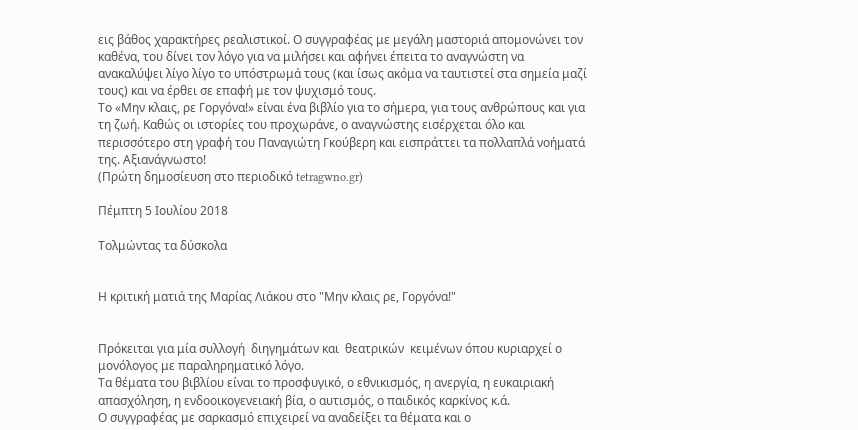εις βάθος χαρακτήρες ρεαλιστικοί. Ο συγγραφέας με μεγάλη μαστοριά απομονώνει τον καθένα, του δίνει τον λόγο για να μιλήσει και αφήνει έπειτα το αναγνώστη να ανακαλύψει λίγο λίγο το υπόστρωμά τους (και ίσως ακόμα να ταυτιστεί στα σημεία μαζί τους) και να έρθει σε επαφή με τον ψυχισμό τους.
Το «Μην κλαις, ρε Γοργόνα!» είναι ένα βιβλίο για το σήμερα, για τους ανθρώπους και για τη ζωή. Καθώς οι ιστορίες του προχωράνε, ο αναγνώστης εισέρχεται όλο και περισσότερο στη γραφή του Παναγιώτη Γκούβερη και εισπράττει τα πολλαπλά νοήματά της. Αξιανάγνωστο!
(Πρώτη δημοσίευση στο περιοδικό tetragwno.gr)

Πέμπτη 5 Ιουλίου 2018

Τολμώντας τα δύσκολα


Η κριτική ματιά της Μαρίας Λιάκου στο "Μην κλαις ρε, Γοργόνα!"


Πρόκειται για μία συλλογή  διηγημάτων και  θεατρικών  κειμένων όπου κυριαρχεί ο μονόλογος με παραληρηματικό λόγο.
Τα θέματα του βιβλίου είναι το προσφυγικό, ο εθνικισμός, η ανεργία, η ευκαιριακή απασχόληση, η ενδοοικογενειακή βία, ο αυτισμός, ο παιδικός καρκίνος κ.ά.
Ο συγγραφέας με σαρκασμό επιχειρεί να αναδείξει τα θέματα και ο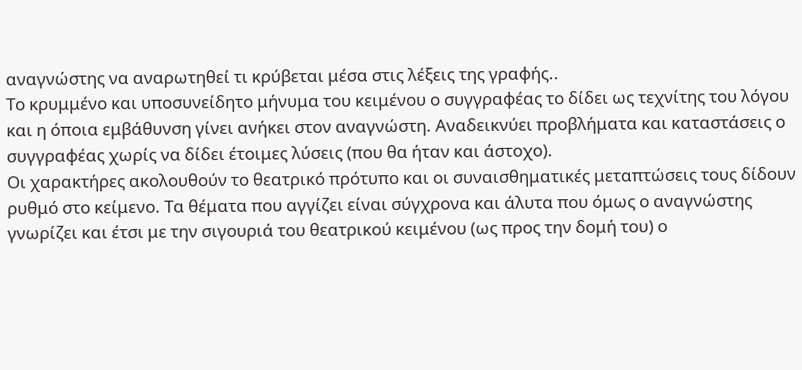αναγνώστης να αναρωτηθεί τι κρύβεται μέσα στις λέξεις της γραφής..
Το κρυμμένο και υποσυνείδητο μήνυμα του κειμένου ο συγγραφέας το δίδει ως τεχνίτης του λόγου και η όποια εμβάθυνση γίνει ανήκει στον αναγνώστη. Αναδεικνύει προβλήματα και καταστάσεις ο συγγραφέας χωρίς να δίδει έτοιμες λύσεις (που θα ήταν και άστοχο).
Οι χαρακτήρες ακολουθούν το θεατρικό πρότυπο και οι συναισθηματικές μεταπτώσεις τους δίδουν  ρυθμό στο κείμενο. Τα θέματα που αγγίζει είναι σύγχρονα και άλυτα που όμως ο αναγνώστης γνωρίζει και έτσι με την σιγουριά του θεατρικού κειμένου (ως προς την δομή του) ο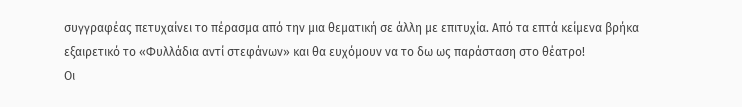συγγραφέας πετυχαίνει το πέρασμα από την μια θεματική σε άλλη με επιτυχία. Από τα επτά κείμενα βρήκα εξαιρετικό το «Φυλλάδια αντί στεφάνων» και θα ευχόμουν να το δω ως παράσταση στο θέατρο!
Οι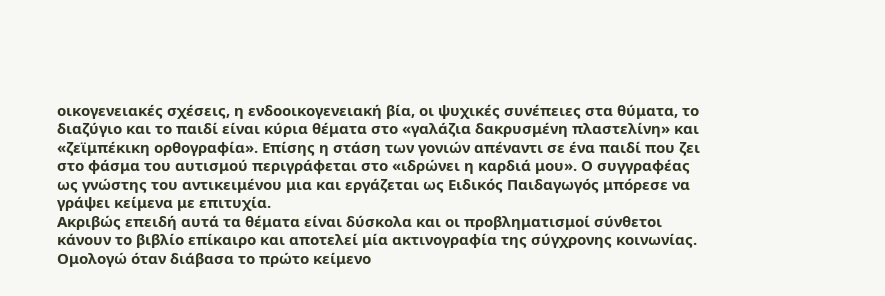οικογενειακές σχέσεις, η ενδοοικογενειακή βία, οι ψυχικές συνέπειες στα θύματα, το διαζύγιο και το παιδί είναι κύρια θέματα στο «γαλάζια δακρυσμένη πλαστελίνη» και «ζεϊμπέκικη ορθογραφία». Επίσης η στάση των γονιών απέναντι σε ένα παιδί που ζει στο φάσμα του αυτισμού περιγράφεται στο «ιδρώνει η καρδιά μου». Ο συγγραφέας ως γνώστης του αντικειμένου μια και εργάζεται ως Ειδικός Παιδαγωγός μπόρεσε να γράψει κείμενα με επιτυχία.
Ακριβώς επειδή αυτά τα θέματα είναι δύσκολα και οι προβληματισμοί σύνθετοι κάνουν το βιβλίο επίκαιρο και αποτελεί μία ακτινογραφία της σύγχρονης κοινωνίας.
Ομολογώ όταν διάβασα το πρώτο κείμενο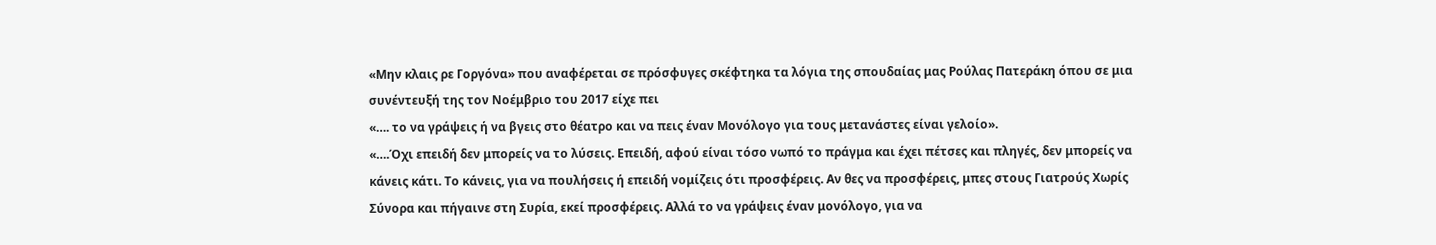«Μην κλαις ρε Γοργόνα» που αναφέρεται σε πρόσφυγες σκέφτηκα τα λόγια της σπουδαίας μας Ρούλας Πατεράκη όπου σε μια συνέντευξή της τον Νοέμβριο του 2017 είχε πει
«…. το να γράψεις ή να βγεις στο θέατρο και να πεις έναν Μονόλογο για τους μετανάστες είναι γελοίο».
«….Όχι επειδή δεν μπορείς να το λύσεις. Επειδή, αφού είναι τόσο νωπό το πράγμα και έχει πέτσες και πληγές, δεν μπορείς να κάνεις κάτι. Το κάνεις, για να πουλήσεις ή επειδή νομίζεις ότι προσφέρεις. Αν θες να προσφέρεις, μπες στους Γιατρούς Χωρίς Σύνορα και πήγαινε στη Συρία, εκεί προσφέρεις. Αλλά το να γράψεις έναν μονόλογο, για να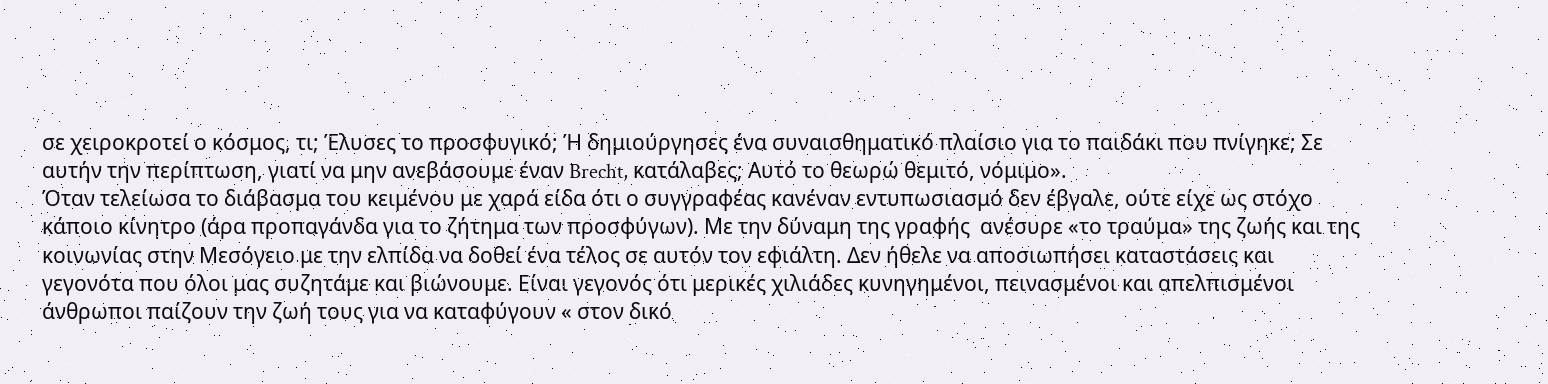σε χειροκροτεί ο κόσμος, τι; Έλυσες το προσφυγικό; Ή δημιούργησες ένα συναισθηματικό πλαίσιο για το παιδάκι που πνίγηκε; Σε αυτήν την περίπτωση, γιατί να μην ανεβάσουμε έναν Brecht, κατάλαβες; Αυτό το θεωρώ θεμιτό, νόμιμο».
Όταν τελείωσα το διάβασμα του κειμένου με χαρά είδα ότι ο συγγραφέας κανέναν εντυπωσιασμό δεν έβγαλε, ούτε είχε ως στόχο κάποιο κίνητρο (άρα προπαγάνδα για το ζήτημα των προσφύγων). Με την δύναμη της γραφής  ανέσυρε «το τραύμα» της ζωής και της κοινωνίας στην Μεσόγειο με την ελπίδα να δοθεί ένα τέλος σε αυτόν τον εφιάλτη. Δεν ήθελε να αποσιωπήσει καταστάσεις και γεγονότα που όλοι μας συζητάμε και βιώνουμε. Είναι γεγονός ότι μερικές χιλιάδες κυνηγημένοι, πεινασμένοι και απελπισμένοι άνθρωποι παίζουν την ζωή τους για να καταφύγουν « στον δικό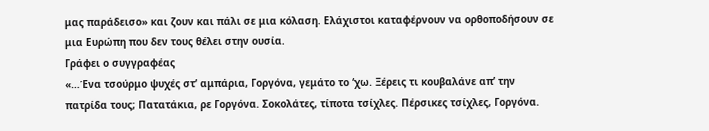μας παράδεισο» και ζουν και πάλι σε μια κόλαση. Ελάχιστοι καταφέρνουν να ορθοποδήσουν σε μια Ευρώπη που δεν τους θέλει στην ουσία.
Γράφει ο συγγραφέας
«…Ένα τσούρμο ψυχές στ’ αμπάρια, Γοργόνα, γεμάτο το ‘χω. Ξέρεις τι κουβαλάνε απ’ την πατρίδα τους; Πατατάκια, ρε Γοργόνα. Σοκολάτες, τίποτα τσίχλες. Πέρσικες τσίχλες, Γοργόνα.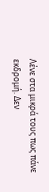Λένε στα μικρά τους πως πάνε εκδρομή. Δεν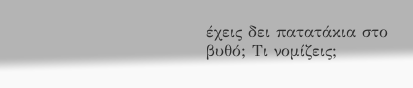έχεις δει πατατάκια στο βυθό; Τι νομίζεις;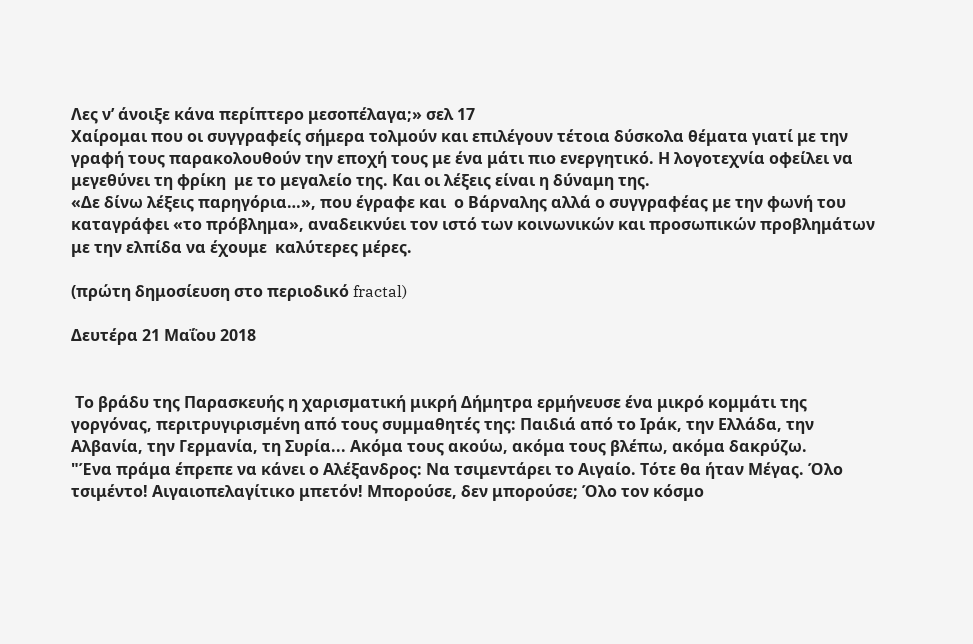Λες ν’ άνοιξε κάνα περίπτερο μεσοπέλαγα;» σελ 17
Χαίρομαι που οι συγγραφείς σήμερα τολμούν και επιλέγουν τέτοια δύσκολα θέματα γιατί με την γραφή τους παρακολουθούν την εποχή τους με ένα μάτι πιο ενεργητικό. Η λογοτεχνία οφείλει να μεγεθύνει τη φρίκη  με το μεγαλείο της. Και οι λέξεις είναι η δύναμη της.
«Δε δίνω λέξεις παρηγόρια…», που έγραφε και  ο Βάρναλης αλλά ο συγγραφέας με την φωνή του καταγράφει «το πρόβλημα», αναδεικνύει τον ιστό των κοινωνικών και προσωπικών προβλημάτων  με την ελπίδα να έχουμε  καλύτερες μέρες.

(πρώτη δημοσίευση στο περιοδικό fractal)

Δευτέρα 21 Μαΐου 2018


 Το βράδυ της Παρασκευής η χαρισματική μικρή Δήμητρα ερμήνευσε ένα μικρό κομμάτι της γοργόνας, περιτρυγιρισμένη από τους συμμαθητές της: Παιδιά από το Ιράκ, την Ελλάδα, την Αλβανία, την Γερμανία, τη Συρία... Ακόμα τους ακούω, ακόμα τους βλέπω, ακόμα δακρύζω.
"Ένα πράμα έπρεπε να κάνει ο Αλέξανδρος: Να τσιμεντάρει το Αιγαίο. Τότε θα ήταν Μέγας. Όλο τσιμέντο! Αιγαιοπελαγίτικο μπετόν! Μπορούσε, δεν μπορούσε; Όλο τον κόσμο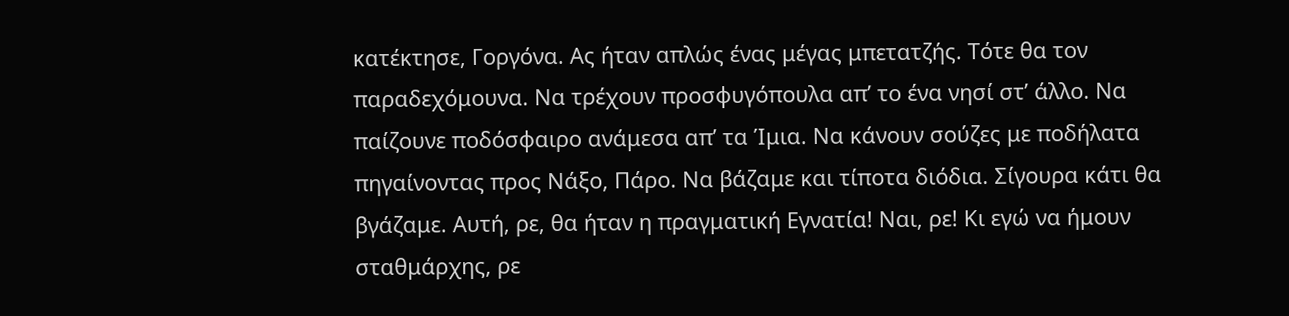κατέκτησε, Γοργόνα. Ας ήταν απλώς ένας μέγας μπετατζής. Τότε θα τον παραδεχόμουνα. Να τρέχουν προσφυγόπουλα απ’ το ένα νησί στ’ άλλο. Να παίζουνε ποδόσφαιρο ανάμεσα απ’ τα Ίμια. Να κάνουν σούζες με ποδήλατα πηγαίνοντας προς Νάξο, Πάρο. Να βάζαμε και τίποτα διόδια. Σίγουρα κάτι θα βγάζαμε. Αυτή, ρε, θα ήταν η πραγματική Εγνατία! Ναι, ρε! Κι εγώ να ήμουν σταθμάρχης, ρε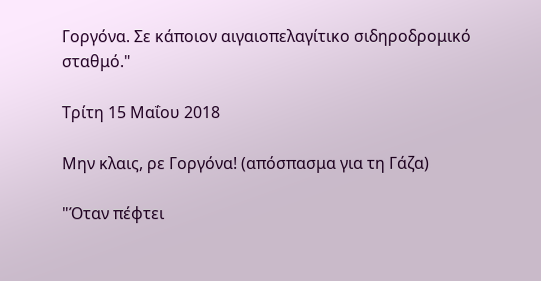Γοργόνα. Σε κάποιον αιγαιοπελαγίτικο σιδηροδρομικό σταθμό."

Τρίτη 15 Μαΐου 2018

Μην κλαις, ρε Γοργόνα! (απόσπασμα για τη Γάζα)

"Όταν πέφτει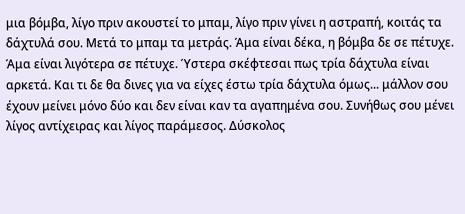μια βόμβα, λίγο πριν ακουστεί το μπαμ, λίγο πριν γίνει η αστραπή, κοιτάς τα δάχτυλά σου. Μετά το μπαμ τα μετράς. Άμα είναι δέκα, η βόμβα δε σε πέτυχε. Άμα είναι λιγότερα σε πέτυχε. Ύστερα σκέφτεσαι πως τρία δάχτυλα είναι αρκετά. Και τι δε θα δινες για να είχες έστω τρία δάχτυλα όμως... μάλλον σου έχουν μείνει μόνο δύο και δεν είναι καν τα αγαπημένα σου. Συνήθως σου μένει λίγος αντίχειρας και λίγος παράμεσος. Δύσκολος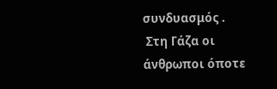συνδυασμός .
 Στη Γάζα οι άνθρωποι όποτε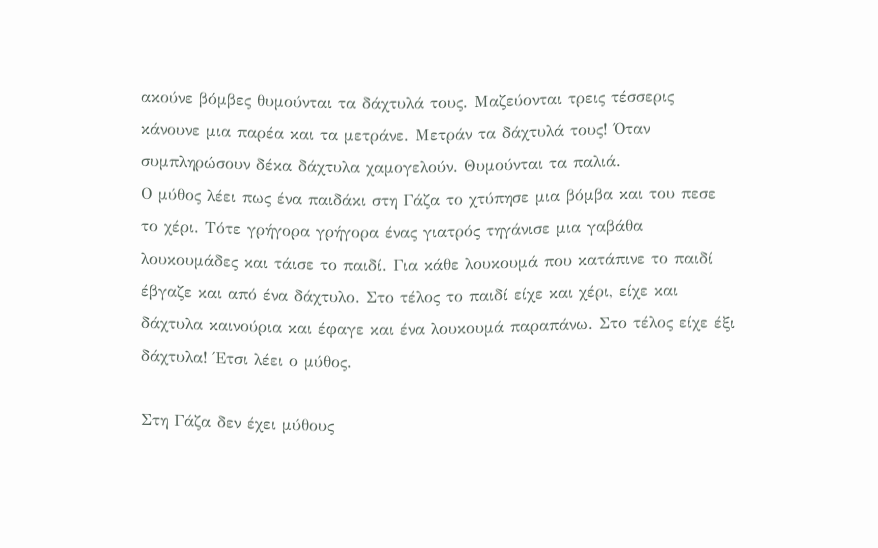ακούνε βόμβες θυμούνται τα δάχτυλά τους. Μαζεύονται τρεις τέσσερις κάνουνε μια παρέα και τα μετράνε. Μετράν τα δάχτυλά τους! Όταν συμπληρώσουν δέκα δάχτυλα χαμογελούν. Θυμούνται τα παλιά.
Ο μύθος λέει πως ένα παιδάκι στη Γάζα το χτύπησε μια βόμβα και του πεσε το χέρι. Τότε γρήγορα γρήγορα ένας γιατρός τηγάνισε μια γαβάθα λουκουμάδες και τάισε το παιδί. Για κάθε λουκουμά που κατάπινε το παιδί έβγαζε και από ένα δάχτυλο. Στο τέλος το παιδί είχε και χέρι, είχε και δάχτυλα καινούρια και έφαγε και ένα λουκουμά παραπάνω. Στο τέλος είχε έξι δάχτυλα! Έτσι λέει ο μύθος.

Στη Γάζα δεν έχει μύθους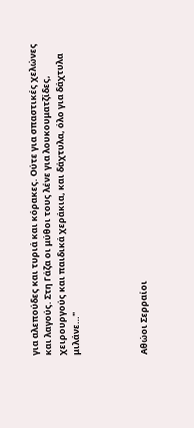για αλεπούδες και τυριά και κόρακες. Ούτε για σπαστικές χελώνες και λαγούς. Στη Γάζα οι μύθοι τους λένε για λουκουματζίδες, χειρουργούς και παιδικά χεράκια, και δάχτυλα, όλο για δάχτυλα μιλάνε…"




Αθώοι Σερραίοι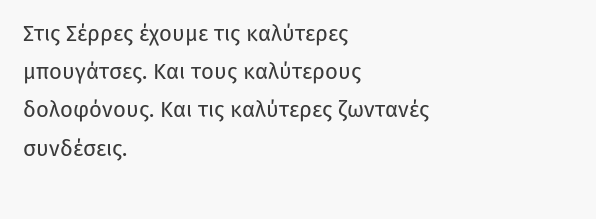Στις Σέρρες έχουμε τις καλύτερες μπουγάτσες. Και τους καλύτερους δολοφόνους. Και τις καλύτερες ζωντανές συνδέσεις.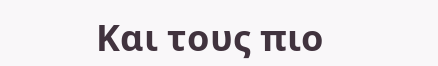Και τους πιο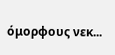όμορφους νεκ...